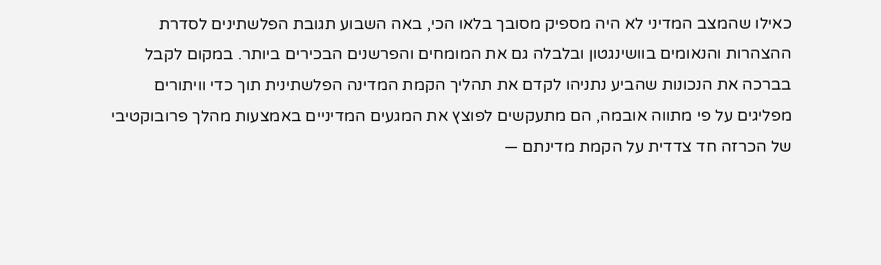כאילו שהמצב המדיני לא היה מספיק מסובך בלאו הכי, באה השבוע תגובת הפלשתינים לסדרת ההצהרות והנאומים בוושינגטון ובלבלה גם את המומחים והפרשנים הבכירים ביותר. במקום לקבל בברכה את הנכונות שהביע נתניהו לקדם את תהליך הקמת המדינה הפלשתינית תוך כדי וויתורים מפליגים על פי מתווה אובמה, הם מתעקשים לפוצץ את המגעים המדיניים באמצעות מהלך פרובוקטיבי של הכרזה חד צדדית על הקמת מדינתם —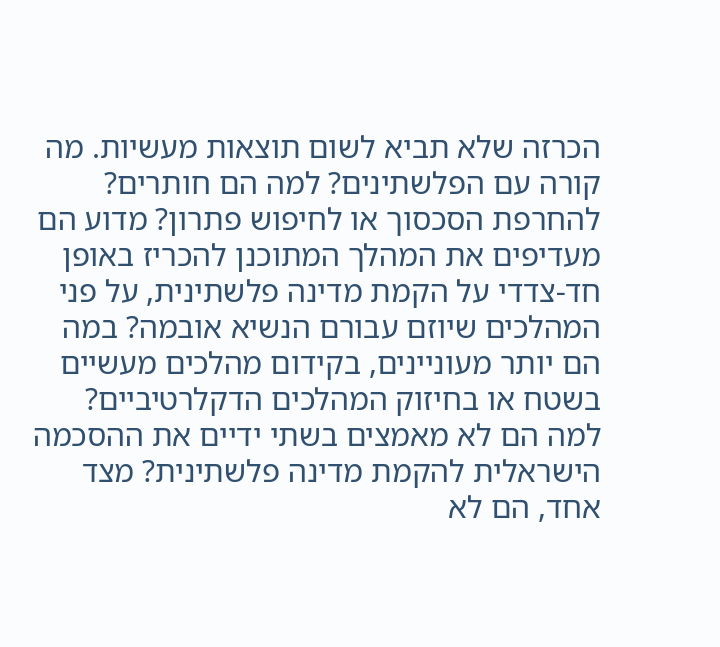הכרזה שלא תביא לשום תוצאות מעשיות. מה קורה עם הפלשתינים? למה הם חותרים? להחרפת הסכסוך או לחיפוש פתרון? מדוע הם מעדיפים את המהלך המתוכנן להכריז באופן חד-צדדי על הקמת מדינה פלשתינית, על פני המהלכים שיוזם עבורם הנשיא אובמה? במה הם יותר מעוניינים, בקידום מהלכים מעשיים בשטח או בחיזוק המהלכים הדקלרטיביים? למה הם לא מאמצים בשתי ידיים את ההסכמה הישראלית להקמת מדינה פלשתינית? מצד אחד, הם לא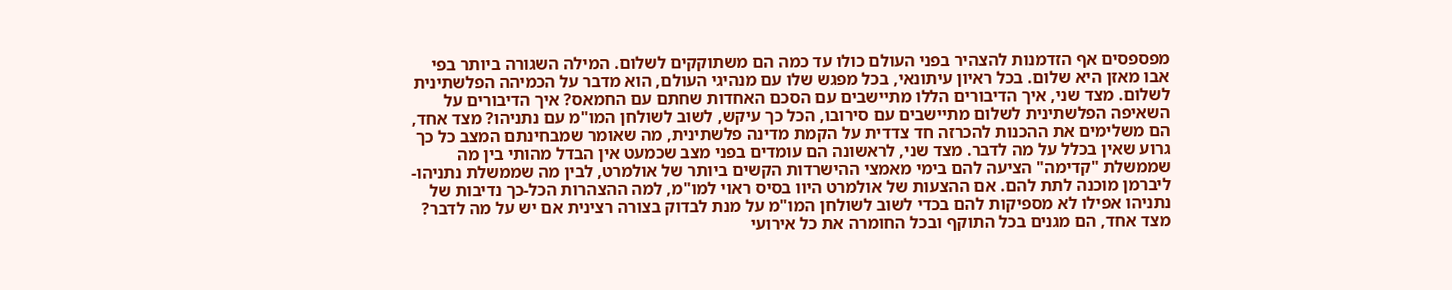מפספסים אף הזדמנות להצהיר בפני העולם כולו עד כמה הם משתוקקים לשלום. המילה השגורה ביותר בפי אבו מאזן היא שלום. בכל ראיון עיתונאי, בכל מפגש שלו עם מנהיגי העולם, הוא מדבר על הכמיהה הפלשתינית לשלום. מצד שני, איך הדיבורים הללו מתיישבים עם הסכם האחדות שחתם עם החמאס? איך הדיבורים על השאיפה הפלשתינית לשלום מתיישבים עם סירובו, הכל כך עיקש, לשוב לשולחן המו"מ עם נתניהו? מצד אחד, הם משלימים את ההכנות להכרזה חד צדדית על הקמת מדינה פלשתינית, מה שאומר שמבחינתם המצב כל כך גרוע שאין בכלל על מה לדבר. מצד שני, לראשונה הם עומדים בפני מצב שכמעט אין הבדל מהותי בין מה שממשלת "קדימה" הציעה להם בימי מאמצי ההישרדות הקשים ביותר של אולמרט, לבין מה שממשלת נתניהו-ליברמן מוכנה לתת להם. אם ההצעות של אולמרט היוו בסיס ראוי למו"מ, למה ההצהרות הכל-כך נדיבות של נתניהו אפילו לא מספיקות להם בכדי לשוב לשולחן המו"מ על מנת לבדוק בצורה רצינית אם יש על מה לדבר? מצד אחד, הם מגנים בכל התוקף ובכל החומרה את כל אירועי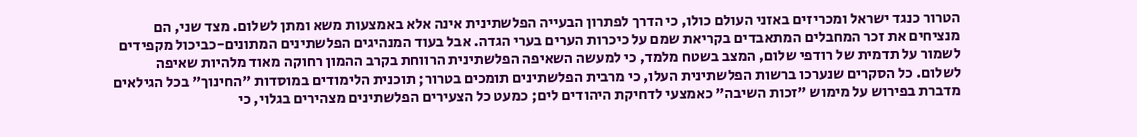הטרור כנגד ישראל ומכריזים באזני העולם כולו, כי הדרך לפתרון הבעייה הפלשתינית אינה אלא באמצעות משא ומתן לשלום. מצד שני, הם מנציחים את זכר המחבלים המתאבדים בקריאת שמם על כיכרות הערים בערי הגדה. אבל בעוד המנהיגים הפלשתינים המתונים-כביכול מקפידים לשמור על תדמית של רודפי שלום, המצב בשטח מלמד, כי למעשה השאיפה הפלשתינית הרווחת בקרב ההמון רחוקה מאוד מלהיות שאיפה לשלום. כל הסקרים שנערכו ברשות הפלשתינית העלו, כי מרבית הפלשתינים תומכים בטרור; תוכנית הלימודים במוסדות "החינוך" בכל הגילאים מדברת בפירוש על מימוש "זכות השיבה" כאמצעי לדחיקת היהודים לים; כמעט כל הצעירים הפלשתינים מצהירים בגלוי, כי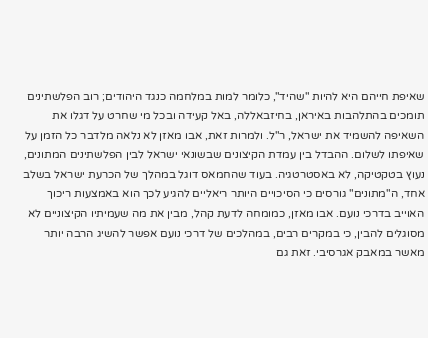שאיפת חייהם היא להיות "שהיד", כלומר למות במלחמה כנגד היהודים; רוב הפלשתינים תומכים בהתלהבות באיראן, בחיזבאללה, באל קעידה ובכל מי שחרט על דגלו את השאיפה להשמיד את ישראל, ר"ל. ולמרות זאת, אבו מאזן לא נלאה מלדבר כל הזמן על שאיפתו לשלום. ההבדל בין עמדת הקיצונים שבשונאי ישראל לבין הפלשתינים המתונים, נעוץ בטקטיקה, לא באסטרטגיה. בעוד שהחמאס דוגל במהלך של הכרעת ישראל בשלב אחד, ה"מתונים" גורסים כי הסיכויים היותר ריאליים להגיע לכך הוא באמצעות ריכוך האוייב בדרכי נועם. אבו מאזן, כמומחה לדעת קהל, מבין את מה שעמיתיו הקיצוניים לא מסוגלים להבין, כי במקרים רבים, במהלכים של דרכי נועם אפשר להשיג הרבה יותר מאשר במאבק אגרסיבי. זאת גם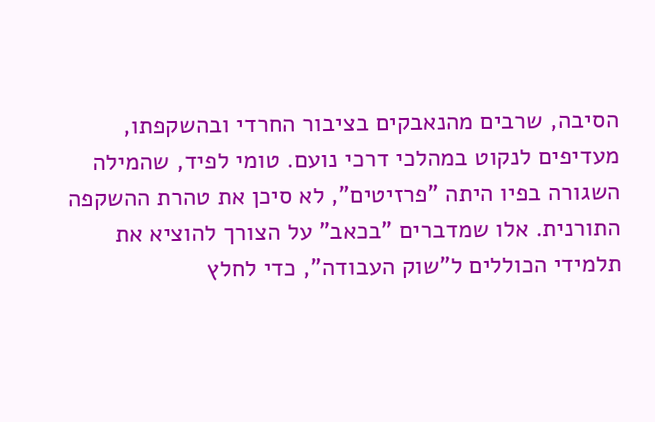הסיבה, שרבים מהנאבקים בציבור החרדי ובהשקפתו, מעדיפים לנקוט במהלכי דרכי נועם. טומי לפיד, שהמילה השגורה בפיו היתה "פרזיטים", לא סיכן את טהרת ההשקפה התורנית. אלו שמדברים "בכאב" על הצורך להוציא את תלמידי הכוללים ל"שוק העבודה", כדי לחלץ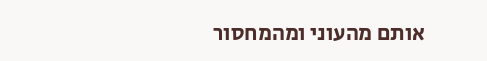אותם מהעוני ומהמחסור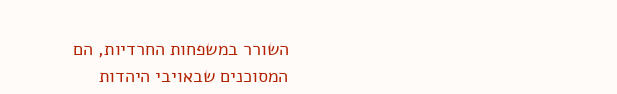השורר במשפחות החרדיות, הם המסוכנים שבאויבי היהדות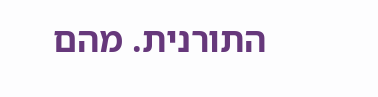התורנית. מהם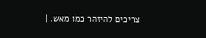צריכים להיזהר כמו מאש. |